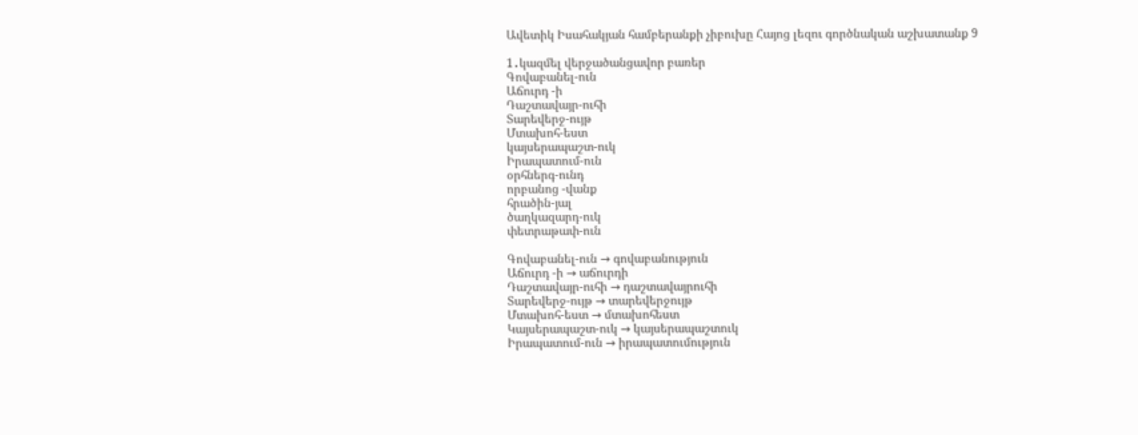Ավետիկ Իսահակյան համբերանքի չիբուխը Հայոց լեզու գործնական աշխատանք 9

1․կազմել վերջածանցավոր բառեր
Գովաբանել-ուն
Աճուրդ -ի
Դաշտավայր-ուհի
Տարեվերջ-ույթ
Մտախոհ-եստ
կայսերապաշտ-ուկ
Իրապատում-ուն
օրհներգ-ունդ
որբանոց -վանք
հրածին-յալ
ծաղկազարդ-ուկ
փետրաթափ-ուն

Գովաբանել-ուն → գովաբանություն
Աճուրդ -ի → աճուրդի
Դաշտավայր-ուհի → դաշտավայրուհի
Տարեվերջ-ույթ → տարեվերջույթ
Մտախոհ-եստ → մտախոհեստ
Կայսերապաշտ-ուկ → կայսերապաշտուկ
Իրապատում-ուն → իրապատումություն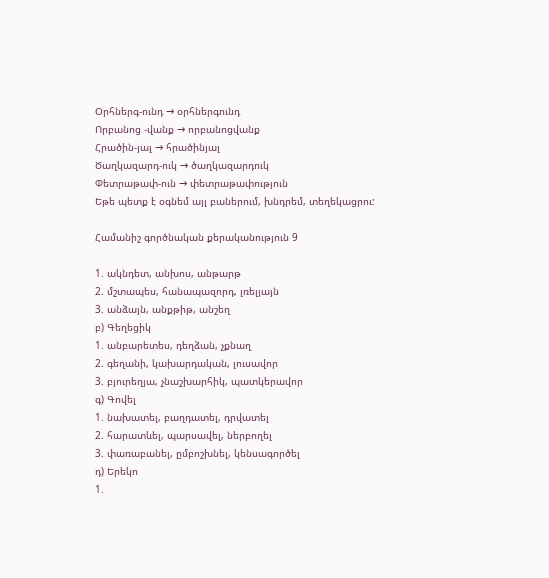Օրհներգ-ունդ → օրհներգունդ
Որբանոց -վանք → որբանոցվանք
Հրածին-յալ → հրածինյալ
Ծաղկազարդ-ուկ → ծաղկազարդուկ
Փետրաթափ-ուն → փետրաթափություն
Եթե պետք է օգնեմ այլ բաներում, խնդրեմ, տեղեկացրու:

Համանիշ գործնական քերականություն 9

1. ակնդետ, անխոս, անթարթ
2. մշտապես, հանապազորդ, լռելյայն
3. անձայն, անքթիթ, անշեղ
բ) Գեղեցիկ
1. անբարետես, դեղձան, չքնաղ
2. գեղանի, կախարդական, լուսավոր
3. բյուրեղյա, չնաշխարհիկ, պատկերավոր
գ) Գովել
1. նախատել, բաղդատել, դրվատել
2. հարատևել, պարսավել, ներբողել
3. փառաբանել, ըմբոշխնել, կենսագործել
դ) Երեկո
1.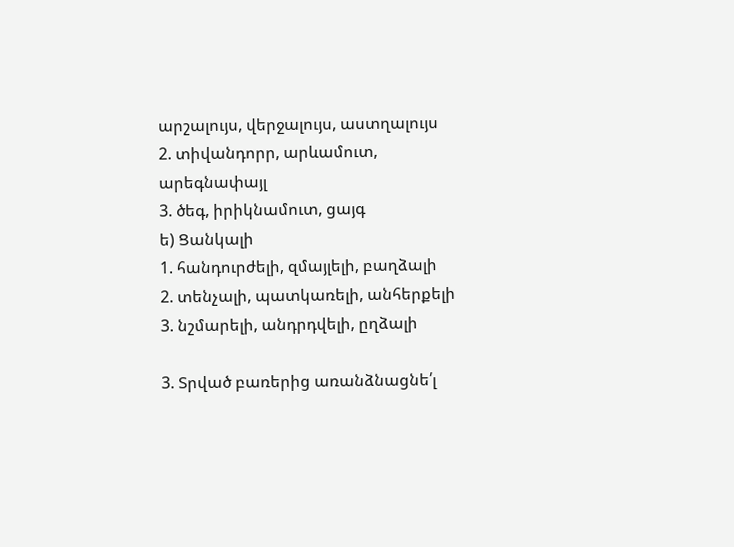արշալույս, վերջալույս, աստղալույս
2. տիվանդորր, արևամուտ, արեգնափայլ
3. ծեգ, իրիկնամուտ, ցայգ
ե) Ցանկալի
1. հանդուրժելի, զմայլելի, բաղձալի
2. տենչալի, պատկառելի, անհերքելի
3. նշմարելի, անդրդվելի, ըղձալի

3. Տրված բառերից առանձնացնե՛լ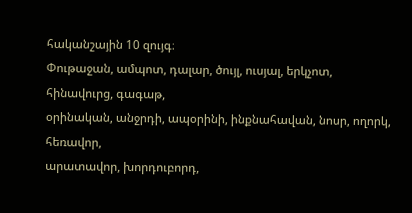հականշային 10 զույգ։
Փութաջան, ամպոտ, դալար, ծույլ, ուսյալ, երկչոտ, հինավուրց, գագաթ,
օրինական, անջրդի, ապօրինի, ինքնահավան, նոսր, ողորկ, հեռավոր,
արատավոր, խորդուբորդ,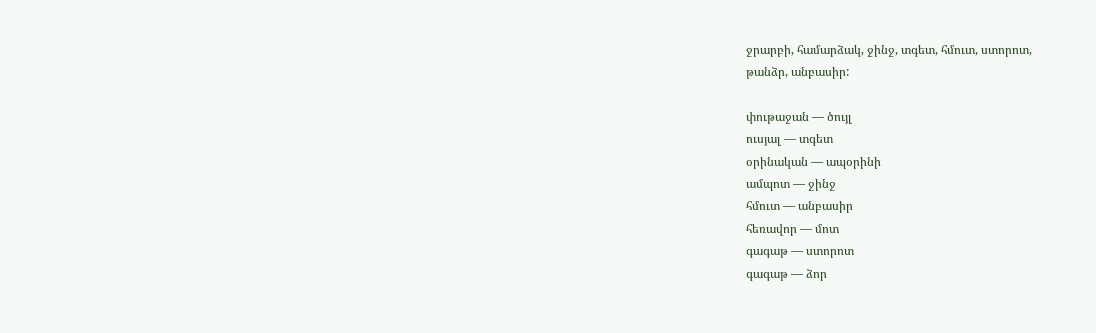ջրարբի, համարձակ, ջինջ, տգետ, հմուտ, ստորոտ,
թանձր, անբասիր:

փութաջան — ծույլ
ուսյալ — տգետ
օրինական — ապօրինի
ամպոտ — ջինջ
հմուտ — անբասիր
հեռավոր — մոտ
գագաթ — ստորոտ
գագաթ — ձոր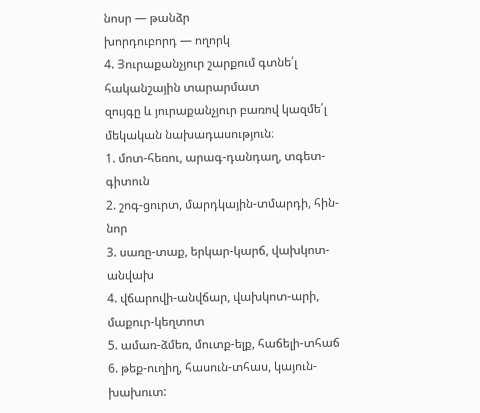նոսր — թանձր
խորդուբորդ — ողորկ
4. Յուրաքանչյուր շարքում գտնե՛լ հականշային տարարմատ
զույգը և յուրաքանչյուր բառով կազմե՛լ մեկական նախադասություն։
1. մոտ-հեռու, արագ-դանդաղ, տգետ-գիտուն
2. շոգ-ցուրտ, մարդկային-տմարդի, հին-նոր
3. սառը-տաք, երկար-կարճ, վախկոտ-անվախ
4. վճարովի-անվճար, վախկոտ-արի, մաքուր-կեղտոտ
5. ամառ-ձմեռ, մուտք-ելք, հաճելի-տհաճ
6. թեք-ուղիղ, հասուն-տհաս, կայուն-խախուտ: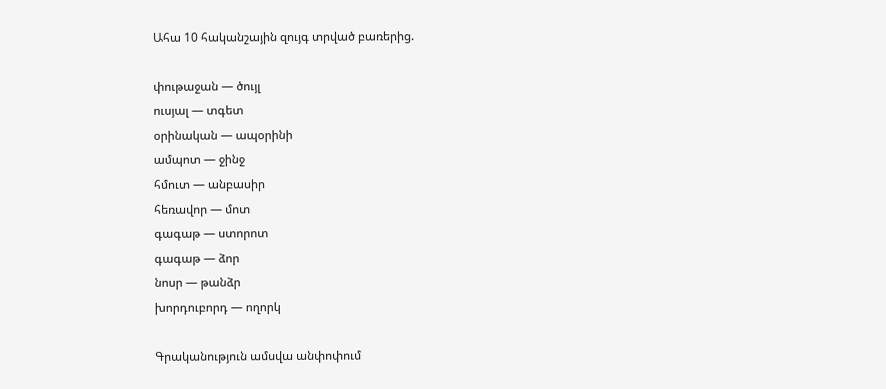Ահա 10 հականշային զույգ տրված բառերից.

փութաջան — ծույլ
ուսյալ — տգետ
օրինական — ապօրինի
ամպոտ — ջինջ
հմուտ — անբասիր
հեռավոր — մոտ
գագաթ — ստորոտ
գագաթ — ձոր
նոսր — թանձր
խորդուբորդ — ողորկ

Գրականություն ամսվա անփոփում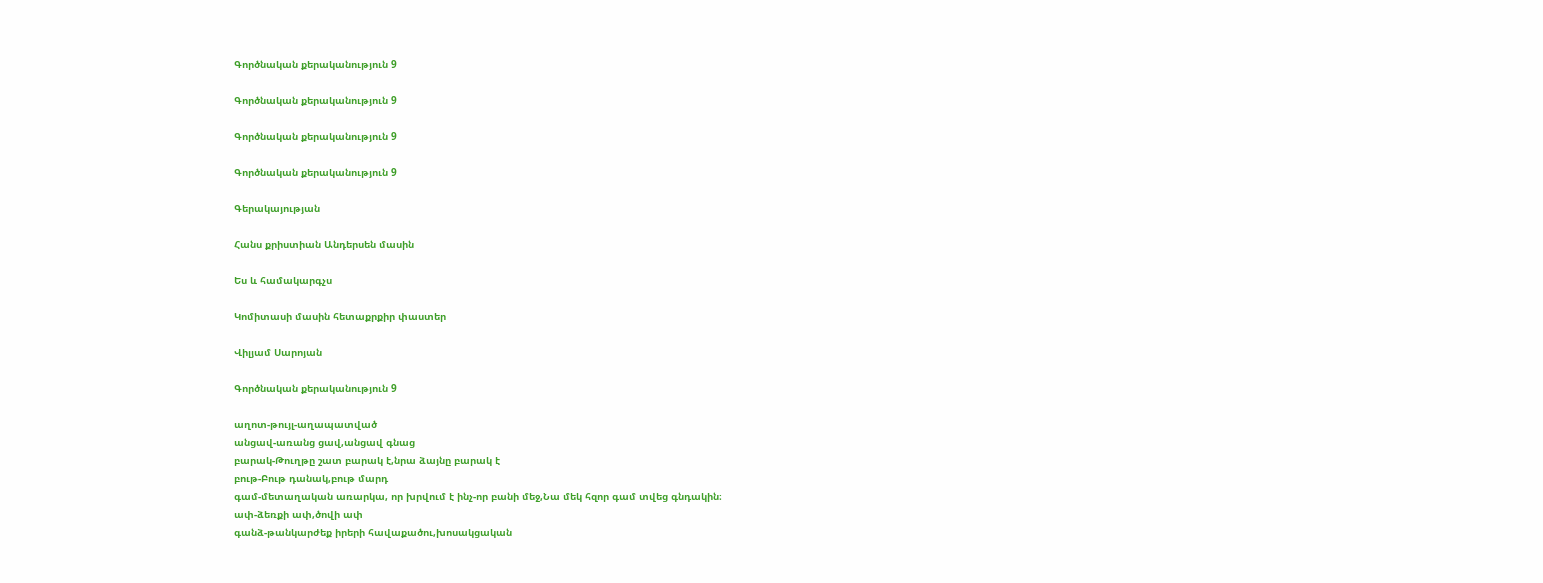Գործնական քերականություն 9

Գործնական քերականություն 9

Գործնական քերականություն 9

Գործնական քերականություն 9

Գերակայության

Հանս քրիստիան Անդերսեն մասին

Ես և համակարգչս

Կոմիտասի մասին հետաքրքիր փաստեր

Վիլյամ Սարոյան

Գործնական քերականություն 9

աղոտ-թույլ-աղապատված
անցավ-առանց ցավ,անցավ գնաց
բարակ-Թուղթը շատ բարակ է,նրա ձայնը բարակ է
բութ-Բութ դանակ,բութ մարդ
գամ-մետաղական առարկա, որ խրվում է ինչ-որ բանի մեջ,Նա մեկ հզոր գամ տվեց գնդակին։
ափ-ձեռքի ափ,ծովի ափ
գանձ-թանկարժեք իրերի հավաքածու,խոսակցական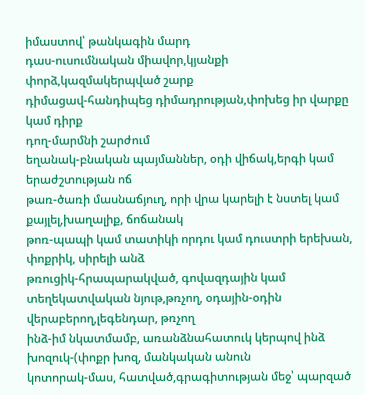իմաստով՝ թանկագին մարդ
դաս-ուսումնական միավոր,կյանքի փորձ,կազմակերպված շարք
դիմացավ-հանդիպեց դիմադրության,փոխեց իր վարքը կամ դիրք
դող-մարմնի շարժում
եղանակ-բնական պայմաններ, օդի վիճակ,երգի կամ երաժշտության ոճ
թառ-ծառի մասնաճյուղ, որի վրա կարելի է նստել կամ քայլել,խաղալիք, ճոճանակ
թոռ-պապի կամ տատիկի որդու կամ դուստրի երեխան, փոքրիկ, սիրելի անձ
թռուցիկ-հրապարակված, գովազդային կամ տեղեկատվական նյութ,թռչող, օդային-օդին վերաբերող,լեգենդար, թռչող
ինձ-իմ նկատմամբ, առանձնահատուկ կերպով ինձ
խոզուկ-(փոքր խոզ, մանկական անուն
կոտորակ-մաս, հատված,գրագիտության մեջ՝ պարզած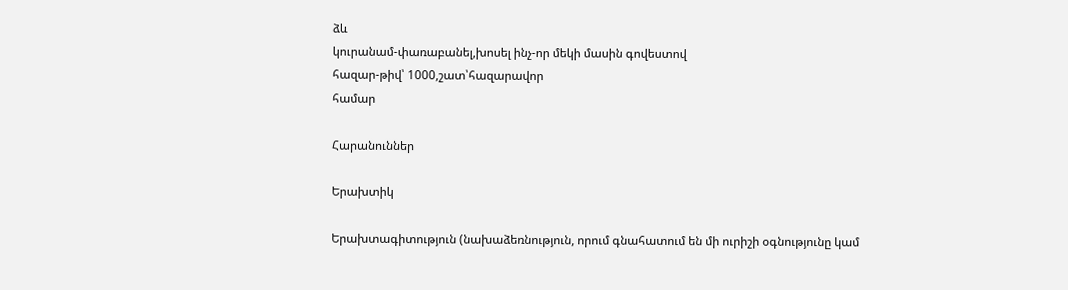ձև
կուրանամ-փառաբանել,խոսել ինչ-որ մեկի մասին գովեստով
հազար-թիվ՝ 1000,շատ՝հազարավոր
համար

Հարանուններ

Երախտիկ

Երախտագիտություն (նախաձեռնություն, որում գնահատում են մի ուրիշի օգնությունը կամ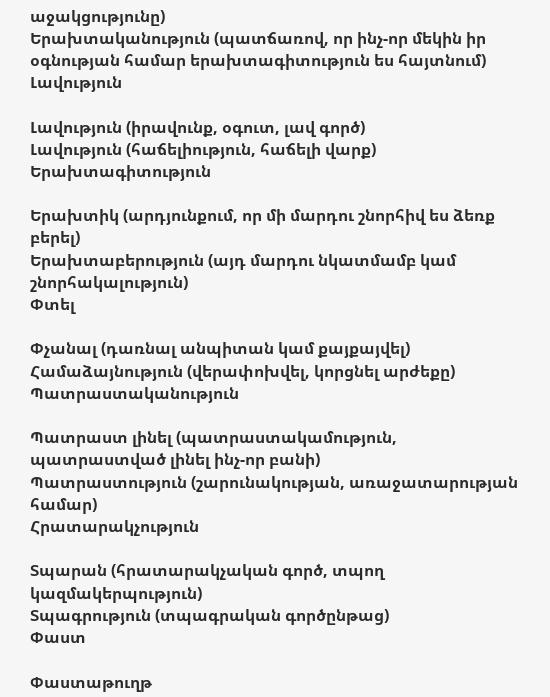աջակցությունը)
Երախտականություն (պատճառով, որ ինչ-որ մեկին իր օգնության համար երախտագիտություն ես հայտնում)
Լավություն

Լավություն (իրավունք, օգուտ, լավ գործ)
Լավություն (հաճելիություն, հաճելի վարք)
Երախտագիտություն

Երախտիկ (արդյունքում, որ մի մարդու շնորհիվ ես ձեռք բերել)
Երախտաբերություն (այդ մարդու նկատմամբ կամ շնորհակալություն)
Փտել

Փչանալ (դառնալ անպիտան կամ քայքայվել)
Համաձայնություն (վերափոխվել, կորցնել արժեքը)
Պատրաստականություն

Պատրաստ լինել (պատրաստակամություն, պատրաստված լինել ինչ-որ բանի)
Պատրաստություն (շարունակության, առաջատարության համար)
Հրատարակչություն

Տպարան (հրատարակչական գործ, տպող կազմակերպություն)
Տպագրություն (տպագրական գործընթաց)
Փաստ

Փաստաթուղթ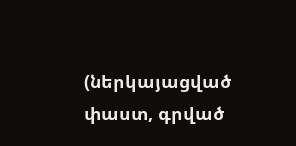(ներկայացված փաստ, գրված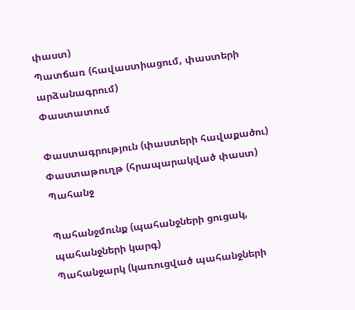փաստ)
Պատճառ (հավաստիացում, փաստերի արձանագրում)
Փաստատում

Փաստագրություն (փաստերի հավաքածու)
Փաստաթուղթ (հրապարակված փաստ)
Պահանջ

Պահանջմունք (պահանջների ցուցակ, պահանջների կարգ)
Պահանջարկ (կառուցված պահանջների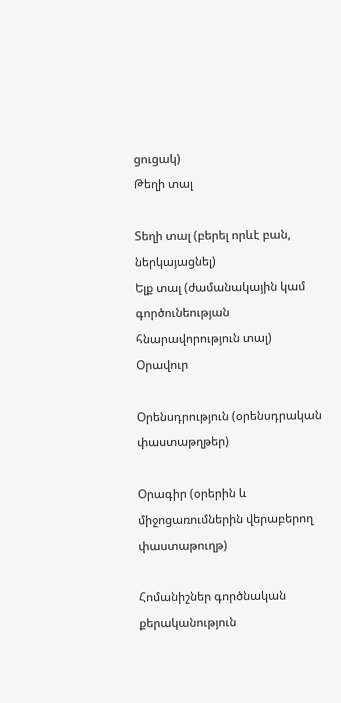ցուցակ)
Թեղի տալ

Տեղի տալ (բերել որևէ բան, ներկայացնել)
Ելք տալ (ժամանակային կամ գործունեության հնարավորություն տալ)
Օրավուր

Օրենսդրություն (օրենսդրական փաստաթղթեր)

Օրագիր (օրերին և միջոցառումներին վերաբերող փաստաթուղթ)

Հոմանիշներ գործնական քերականություն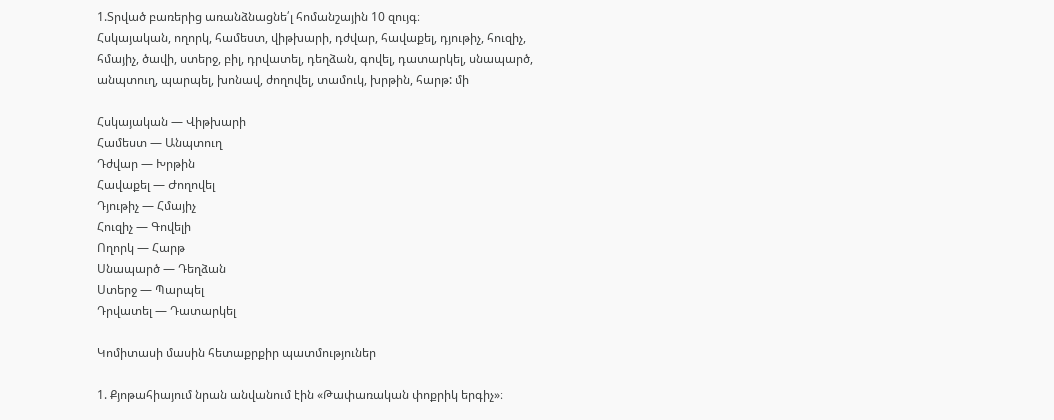1.Տրված բառերից առանձնացնե՛լ հոմանշային 10 զույգ։
Հսկայական, ողորկ, համեստ, վիթխարի, դժվար, հավաքել, դյութիչ, հուզիչ,
հմայիչ, ծավի, ստերջ, բիլ, դրվատել, դեղձան, գովել, դատարկել, սնապարծ,
անպտուղ, պարպել, խոնավ, ժողովել, տամուկ, խրթին, հարթ: մի

Հսկայական — Վիթխարի
Համեստ — Անպտուղ
Դժվար — Խրթին
Հավաքել — Ժողովել
Դյութիչ — Հմայիչ
Հուզիչ — Գովելի
Ողորկ — Հարթ
Սնապարծ — Դեղձան
Ստերջ — Պարպել
Դրվատել — Դատարկել

Կոմիտասի մասին հետաքրքիր պատմություներ

1. Քյոթահիայում նրան անվանում էին «Թափառական փոքրիկ երգիչ»։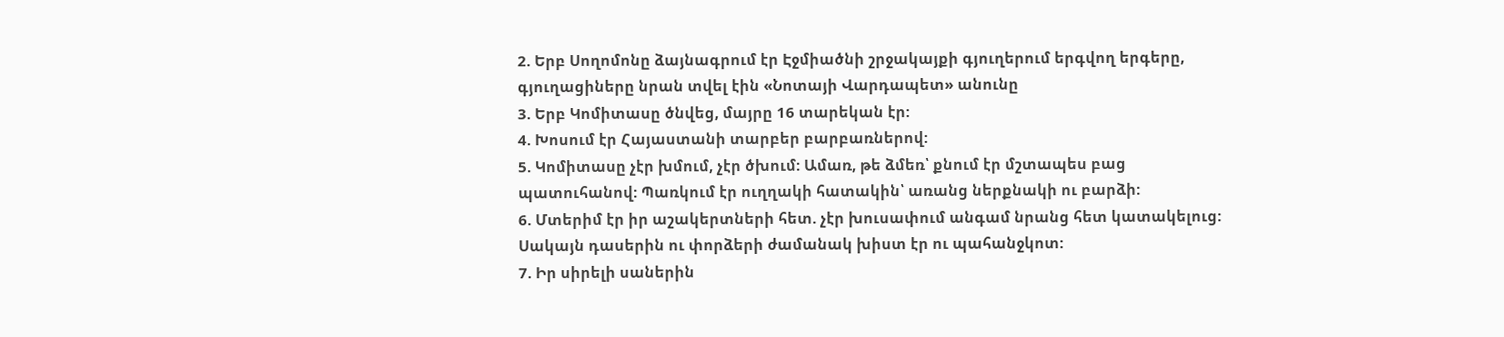2. Երբ Սողոմոնը ձայնագրում էր Էջմիածնի շրջակայքի գյուղերում երգվող երգերը, գյուղացիները նրան տվել էին «Նոտայի Վարդապետ» անունը
3. Երբ Կոմիտասը ծնվեց, մայրը 16 տարեկան էր:
4. Խոսում էր Հայաստանի տարբեր բարբառներով:
5. Կոմիտասը չէր խմում, չէր ծխում: Ամառ, թե ձմեռ՝ քնում էր մշտապես բաց պատուհանով: Պառկում էր ուղղակի հատակին՝ առանց ներքնակի ու բարձի:
6. Մտերիմ էր իր աշակերտների հետ. չէր խուսափում անգամ նրանց հետ կատակելուց: Սակայն դասերին ու փորձերի ժամանակ խիստ էր ու պահանջկոտ:
7. Իր սիրելի սաներին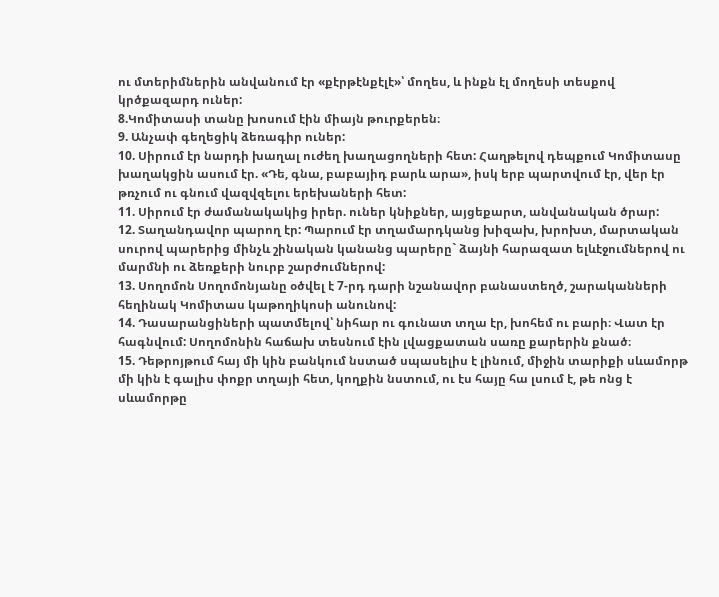ու մտերիմներին անվանում էր «քէրթէնքէլէ»՝ մողես, և ինքն էլ մողեսի տեսքով կրծքազարդ ուներ:
8.Կոմիտասի տանը խոսում էին միայն թուրքերեն։
9. Անչափ գեղեցիկ ձեռագիր ուներ:
10. Սիրում էր նարդի խաղալ ուժեղ խաղացողների հետ: Հաղթելով դեպքում Կոմիտասը խաղակցին ասում էր. «Դե, գնա, բաբայիդ բարև արա», իսկ երբ պարտվում էր, վեր էր թռչում ու գնում վազվզելու երեխաների հետ:
11. Սիրում էր ժամանակակից իրեր. ուներ կնիքներ, այցեքարտ, անվանական ծրար:
12. Տաղանդավոր պարող էր: Պարում էր տղամարդկանց խիզախ, խրոխտ, մարտական սուրով պարերից մինչև շինական կանանց պարերը` ձայնի հարազատ ելևէջումներով ու մարմնի ու ձեռքերի նուրբ շարժումներով:
13. Սողոմոն Սողոմոնյանը օծվել է 7-րդ դարի նշանավոր բանաստեղծ, շարականների հեղինակ Կոմիտաս կաթողիկոսի անունով:
14. Դասարանցիների պատմելով՝ նիհար ու գունատ տղա էր, խոհեմ ու բարի։ Վատ էր հագնվում: Սողոմոնին հաճախ տեսնում էին լվացքատան սառը քարերին քնած։
15. Դեթրոյթում հայ մի կին բանկում նստած սպասելիս է լինում, միջին տարիքի սևամորթ մի կին է գալիս փոքր տղայի հետ, կողքին նստում, ու էս հայը հա լսում է, թե ոնց է սևամորթը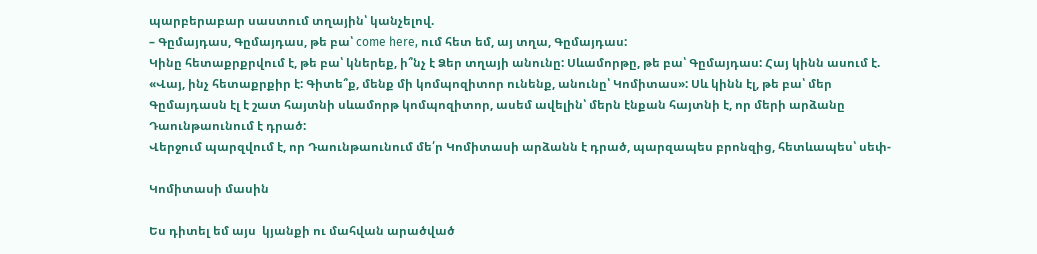պարբերաբար սաստում տղային՝ կանչելով.
– Գըմայդաս, Գըմայդաս, թե բա՝ come here, ում հետ եմ, այ տղա, Գըմայդաս:
Կինը հետաքրքրվում է, թե բա՝ կներեք, ի՞նչ է Ձեր տղայի անունը: Սևամորթը, թե բա՝ Գըմայդաս: Հայ կինն ասում է. «Վայ, ինչ հետաքրքիր է: Գիտե՞ք, մենք մի կոմպոզիտոր ունենք, անունը՝ Կոմիտաս»: Սև կինն էլ, թե բա՝ մեր Գըմայդասն էլ է շատ հայտնի սևամորթ կոմպոզիտոր, ասեմ ավելին՝ մերն էնքան հայտնի է, որ մերի արձանը Դաունթաունում է դրած:
Վերջում պարզվում է, որ Դաունթաունում մե՛ր Կոմիտասի արձանն է դրած, պարզապես բրոնզից, հետևապես՝ սեփ-

Կոմիտասի մասին

Ես դիտել եմ այս  կյանքի ու մահվան արածված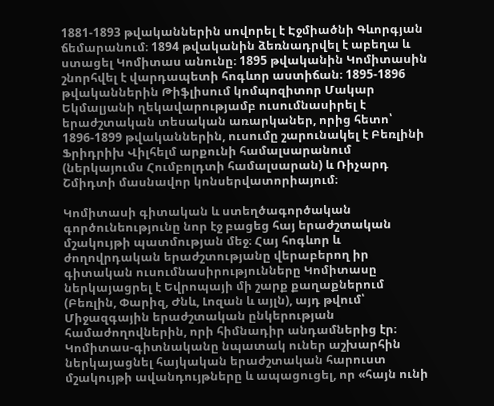1881-1893 թվականներին սովորել է Էջմիածնի Գևորգյան ճեմարանում։ 1894 թվականին ձեռնադրվել է աբեղա և ստացել Կոմիտաս անունը։ 1895 թվականին Կոմիտասին շնորհվել է վարդապետի հոգևոր աստիճան։ 1895-1896 թվականներին Թիֆլիսում կոմպոզիտոր Մակար Եկմալյանի ղեկավարությամբ ուսումնասիրել է երաժշտական տեսական առարկաներ, որից հետո՝ 1896-1899 թվականներին, ուսումը շարունակել է Բեռլինի Ֆրիդրիխ Վիլհելմ արքունի համալսարանում (ներկայումս Հումբոլդտի համալսարան) և Ռիչարդ Շմիդտի մասնավոր կոնսերվատորիայում։

Կոմիտասի գիտական և ստեղծագործական գործունեությունը նոր էջ բացեց հայ երաժշտական մշակույթի պատմության մեջ։ Հայ հոգևոր և ժողովրդական երաժշտությանը վերաբերող իր գիտական ուսումնասիրությունները Կոմիտասը ներկայացրել է Եվրոպայի մի շարք քաղաքներում (Բեռլին, Փարիզ, Ժնև, Լոզան և այլն), այդ թվում՝ Միջազգային երաժշտական ընկերության համաժողովներին, որի հիմնադիր անդամներից էր։ Կոմիտաս-գիտնականը նպատակ ուներ աշխարհին ներկայացնել հայկական երաժշտական հարուստ մշակույթի ավանդույթները և ապացուցել, որ «հայն ունի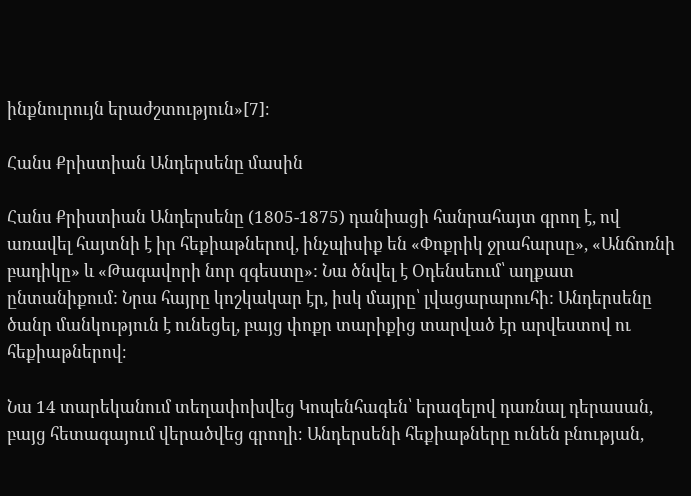ինքնուրույն երաժշտություն»[7]։

Հանս Քրիստիան Անդերսենը մասին

Հանս Քրիստիան Անդերսենը (1805-1875) դանիացի հանրահայտ գրող է, ով առավել հայտնի է իր հեքիաթներով, ինչպիսիք են «Փոքրիկ ջրահարսը», «Անճոռնի բադիկը» և «Թագավորի նոր զգեստը»: Նա ծնվել է Օդենսեում՝ աղքատ ընտանիքում: Նրա հայրը կոշկակար էր, իսկ մայրը՝ լվացարարուհի: Անդերսենը ծանր մանկություն է ունեցել, բայց փոքր տարիքից տարված էր արվեստով ու հեքիաթներով։

Նա 14 տարեկանում տեղափոխվեց Կոպենհագեն՝ երազելով դառնալ դերասան, բայց հետագայում վերածվեց գրողի։ Անդերսենի հեքիաթները ունեն բնության,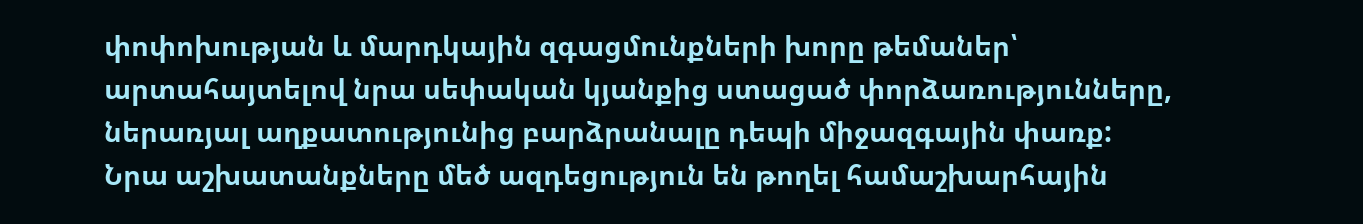փոփոխության և մարդկային զգացմունքների խորը թեմաներ՝ արտահայտելով նրա սեփական կյանքից ստացած փորձառությունները, ներառյալ աղքատությունից բարձրանալը դեպի միջազգային փառք: Նրա աշխատանքները մեծ ազդեցություն են թողել համաշխարհային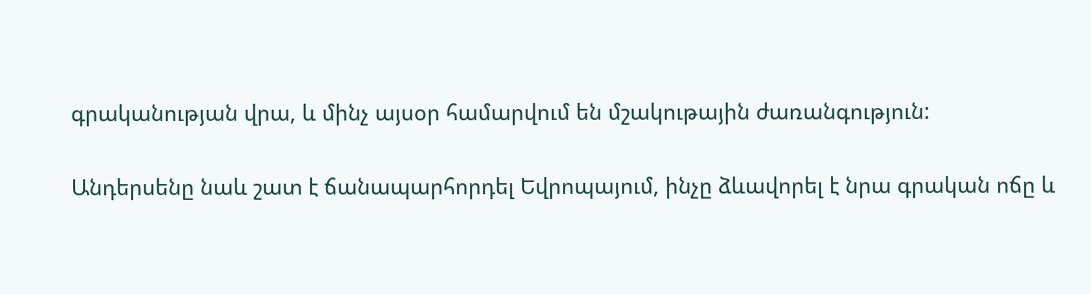գրականության վրա, և մինչ այսօր համարվում են մշակութային ժառանգություն:

Անդերսենը նաև շատ է ճանապարհորդել Եվրոպայում, ինչը ձևավորել է նրա գրական ոճը և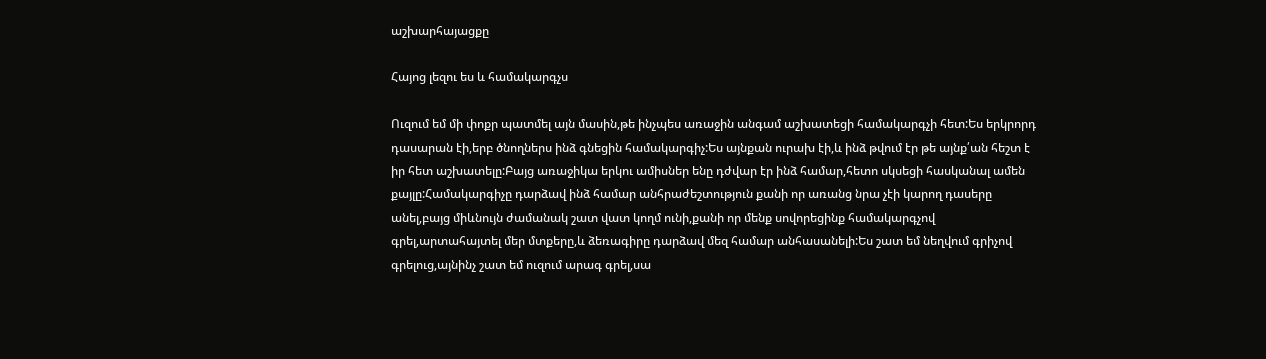աշխարհայացքը

Հայոց լեզու ես և համակարգչս

Ուզում եմ մի փոքր պատմել այն մասին,թե ինչպես առաջին անգամ աշխատեցի համակարգչի հետ:Ես երկրորդ դասարան էի,երբ ծնողներս ինձ գնեցին համակարգիչ:Ես այնքան ուրախ էի,և ինձ թվում էր թե այնք՛ան հեշտ է իր հետ աշխատելը:Բայց առաջիկա երկու ամիսներ ենը դժվար էր ինձ համար,հետո սկսեցի հասկանալ ամեն քայլը:Համակարգիչը դարձավ ինձ համար անհրաժեշտություն քանի որ առանց նրա չէի կարող դասերը անել,բայց միևնույն ժամանակ շատ վատ կողմ ունի,քանի որ մենք սովորեցինք համակարգչով գրել,արտահայտել մեր մտքերը,և ձեռագիրը դարձավ մեզ համար անհասանելի:Ես շատ եմ նեղվում գրիչով գրելուց,այնինչ շատ եմ ուզում արագ գրել,սա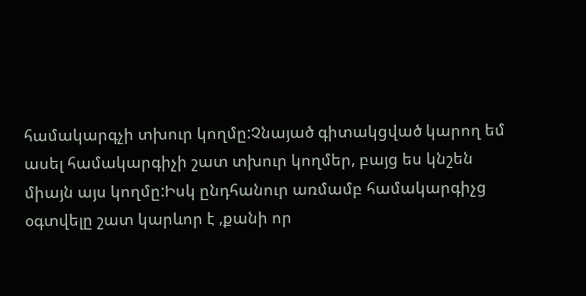համակարգչի տխուր կողմը:Չնայած գիտակցված կարող եմ ասել համակարգիչի շատ տխուր կողմեր, բայց ես կնշեն միայն այս կողմը:Իսկ ընդհանուր առմամբ համակարգիչց օգտվելը շատ կարևոր է ,քանի որ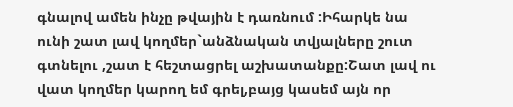գնալով ամեն ինչը թվային է դառնում :Իհարկե նա ունի շատ լավ կողմեր`անձնական տվյալները շուտ գտնելու ,շատ է հեշտացրել աշխատանքը:Շատ լավ ու վատ կողմեր կարող եմ գրել,բայց կասեմ այն որ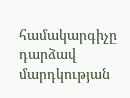համակարգիչը  դարձավ մարդկության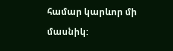համար կարևոր մի մասնիկ: